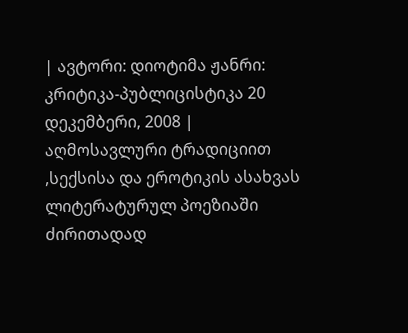| ავტორი: დიოტიმა ჟანრი: კრიტიკა-პუბლიცისტიკა 20 დეკემბერი, 2008 |
აღმოსავლური ტრადიციით ,სექსისა და ეროტიკის ასახვას ლიტერატურულ პოეზიაში ძირითადად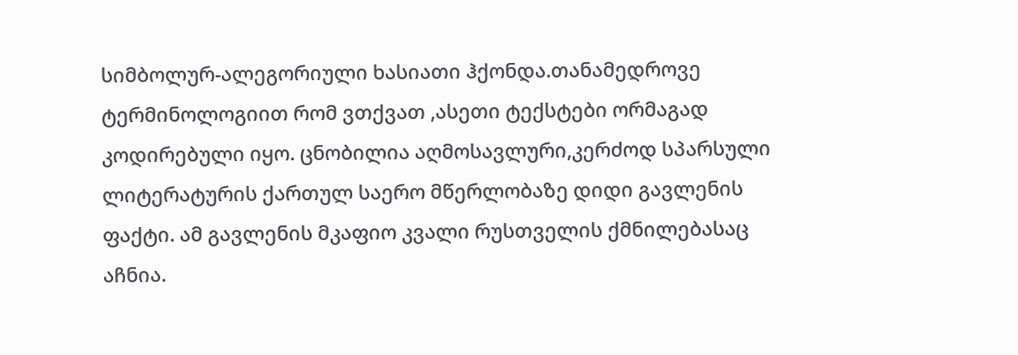სიმბოლურ-ალეგორიული ხასიათი ჰქონდა.თანამედროვე ტერმინოლოგიით რომ ვთქვათ ,ასეთი ტექსტები ორმაგად კოდირებული იყო. ცნობილია აღმოსავლური,კერძოდ სპარსული ლიტერატურის ქართულ საერო მწერლობაზე დიდი გავლენის ფაქტი. ამ გავლენის მკაფიო კვალი რუსთველის ქმნილებასაც აჩნია.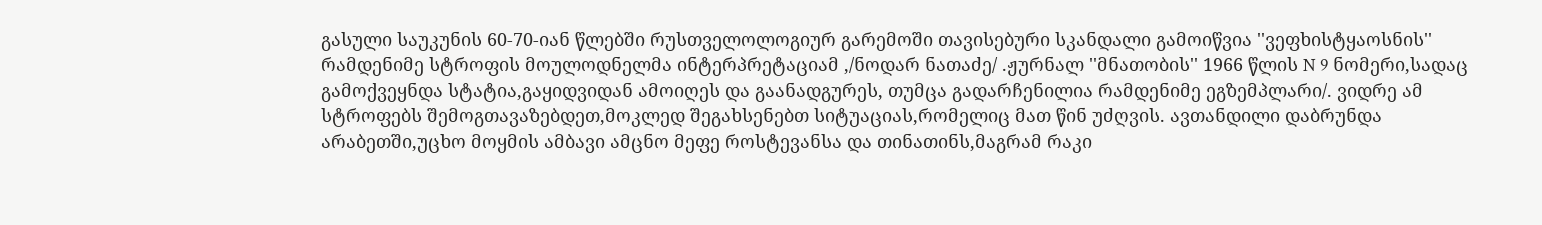გასული საუკუნის 60-70-იან წლებში რუსთველოლოგიურ გარემოში თავისებური სკანდალი გამოიწვია ''ვეფხისტყაოსნის'' რამდენიმე სტროფის მოულოდნელმა ინტერპრეტაციამ ,/ნოდარ ნათაძე/ .ჟურნალ ''მნათობის'' 1966 წლის N 9 ნომერი,სადაც გამოქვეყნდა სტატია,გაყიდვიდან ამოიღეს და გაანადგურეს, თუმცა გადარჩენილია რამდენიმე ეგზემპლარი/. ვიდრე ამ სტროფებს შემოგთავაზებდეთ,მოკლედ შეგახსენებთ სიტუაციას,რომელიც მათ წინ უძღვის. ავთანდილი დაბრუნდა არაბეთში,უცხო მოყმის ამბავი ამცნო მეფე როსტევანსა და თინათინს,მაგრამ რაკი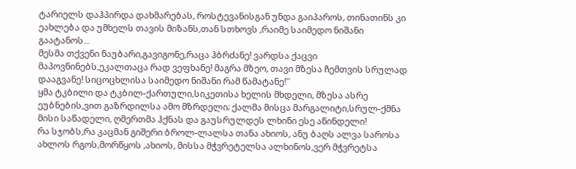ტარიელს დაჰპირდა დახმარებას, როსტევანისგან უნდა გაიპაროს, თინათინს კი ეახლება და უმხელს თავის მიზანს,თან სთხოვს ,რაიმე საიმედო ნიშანი გაატანოს...
მესმა თქვენი ნაუბარი,გავიგონე,რაცა ჰბრძანე! ვარდსა ქაცვი მაპოვნინებს,ეკალთაცა რად ვეფხანე! მაგრა მზეო, თავი მზესა ჩემთვის სრულად დააგვანე! სიცოცხლისა საიმედო ნიშანი რამ წამატანე!''
ყმა ტკბილი და ტკბილ-ქართული,სიკეთისა ხელის მხდელი, მზესა ასრე ეუბნების,ვით გაზრდილსა ამო მზრდელი; ქალმა მისცა მარგალიტი,სრულ-ქმნა მისი საწადელი, ღმერთმა ჰქნას და გაუსრულდეს ლხინი ესე აწინდელი!
რა სჯობს,რა კაცმან გიშერი ბროლ-ლალსა თანა ახიოს, ანუ ბაღს ალვა საროსა ახლოს რგოს,მორწყოს ,ახიოს, მისსა მჭვრეტელსა ალხინოს,ვერ მჭვრეტსა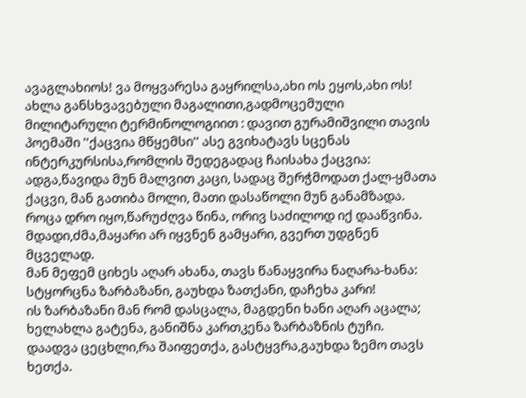ავაგლახიოს! ვა მოყვარესა გაყრილსა,ახი ოს ეყოს,ახი ოს!
ახლა განსხვავებული მაგალითი,გადმოცემული მილიტარული ტერმინოლოგიით : დავით გურამიშვილი თავის პოემაში ''ქაცვია მწყემსი'' ასე გვიხატავს სცენას ინტერკურსისა,რომლის შედეგადაც ჩაისახა ქაცვია:
ადგა,წავიდა მუნ მალვით კაცი, სადაც შერჭმოდათ ქალ-ყმათა ქაცვი, მან გათიბა მოლი, მათი დასაწოლი მუნ განამზადა.
როცა დრო იყო,წარუძღვა წინა, ორივ საძილოდ იქ დააწვინა. მდადი,ძმა,მაყარი არ იყვნენ გამყარი, გვერთ უდგნენ მცველად.
მან მეფემ ციხეს აღარ ახანა, თავს წანაყვირა ნაღარა-ხანა: სტყორცნა ზარბაზანი, გაუხდა ზათქანი, დაჩეხა კარი!
ის ზარბაზანი მან რომ დასცალა, მაგდენი ხანი აღარ აცალა; ხელახლა გატენა, განიშნა კართკენა ზარბაზნის ტუჩი.
დაადვა ცეცხლი,რა შაიფეთქა, გასტყვრა,გაუხდა ზემო თავს ხეთქა.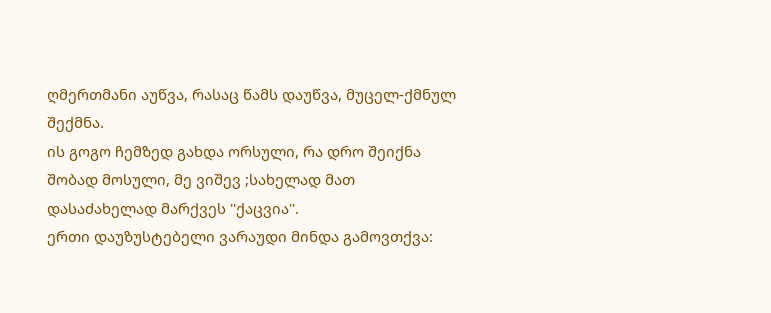ღმერთმანი აუწვა, რასაც წამს დაუწვა, მუცელ-ქმნულ შექმნა.
ის გოგო ჩემზედ გახდა ორსული, რა დრო შეიქნა შობად მოსული, მე ვიშევ ;სახელად მათ დასაძახელად მარქვეს ''ქაცვია''.
ერთი დაუზუსტებელი ვარაუდი მინდა გამოვთქვა: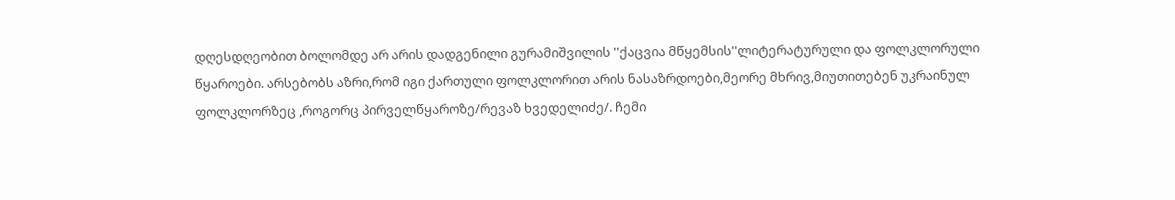დღესდღეობით ბოლომდე არ არის დადგენილი გურამიშვილის ''ქაცვია მწყემსის''ლიტერატურული და ფოლკლორული წყაროები. არსებობს აზრი,რომ იგი ქართული ფოლკლორით არის ნასაზრდოები,მეორე მხრივ,მიუთითებენ უკრაინულ ფოლკლორზეც ,როგორც პირველწყაროზე/რევაზ ხვედელიძე/. ჩემი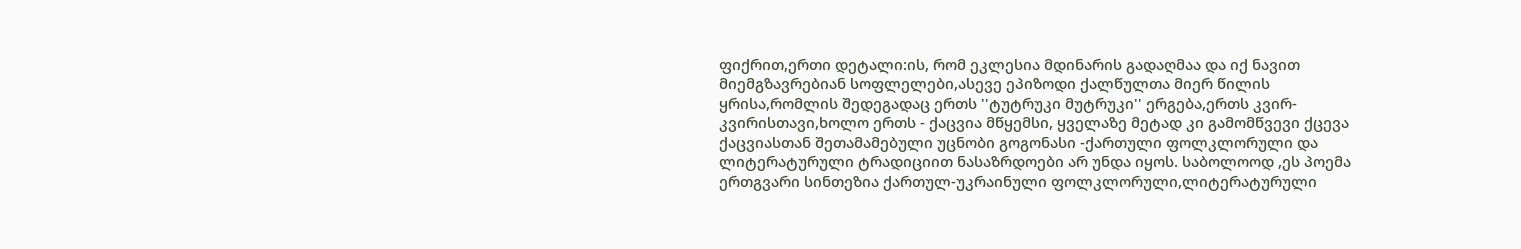ფიქრით,ერთი დეტალი:ის, რომ ეკლესია მდინარის გადაღმაა და იქ ნავით მიემგზავრებიან სოფლელები,ასევე ეპიზოდი ქალწულთა მიერ წილის ყრისა,რომლის შედეგადაც ერთს ''ტუტრუკი მუტრუკი'' ერგება,ერთს კვირ-კვირისთავი,ხოლო ერთს - ქაცვია მწყემსი, ყველაზე მეტად კი გამომწვევი ქცევა ქაცვიასთან შეთამამებული უცნობი გოგონასი -ქართული ფოლკლორული და ლიტერატურული ტრადიციით ნასაზრდოები არ უნდა იყოს. საბოლოოდ ,ეს პოემა ერთგვარი სინთეზია ქართულ-უკრაინული ფოლკლორული,ლიტერატურული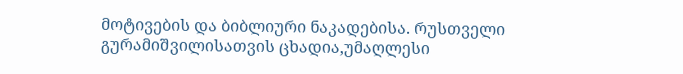მოტივების და ბიბლიური ნაკადებისა. რუსთველი გურამიშვილისათვის ცხადია,უმაღლესი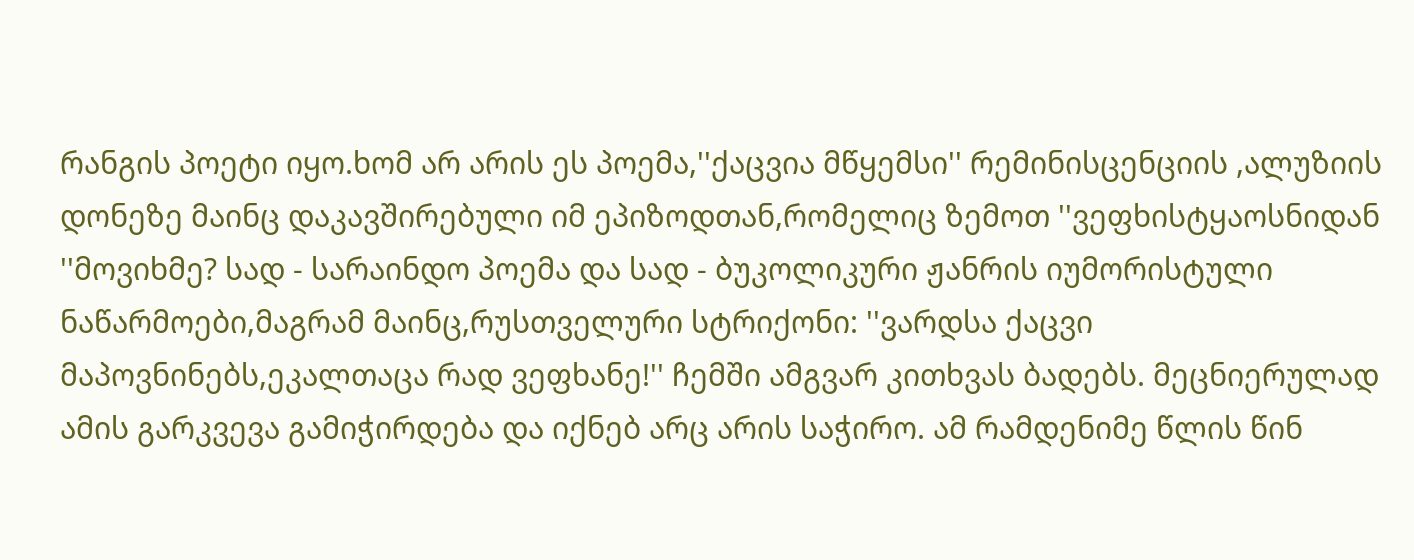რანგის პოეტი იყო.ხომ არ არის ეს პოემა,''ქაცვია მწყემსი'' რემინისცენციის ,ალუზიის დონეზე მაინც დაკავშირებული იმ ეპიზოდთან,რომელიც ზემოთ ''ვეფხისტყაოსნიდან ''მოვიხმე? სად - სარაინდო პოემა და სად - ბუკოლიკური ჟანრის იუმორისტული ნაწარმოები,მაგრამ მაინც,რუსთველური სტრიქონი: ''ვარდსა ქაცვი მაპოვნინებს,ეკალთაცა რად ვეფხანე!'' ჩემში ამგვარ კითხვას ბადებს. მეცნიერულად ამის გარკვევა გამიჭირდება და იქნებ არც არის საჭირო. ამ რამდენიმე წლის წინ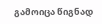გამოიცა წიგნად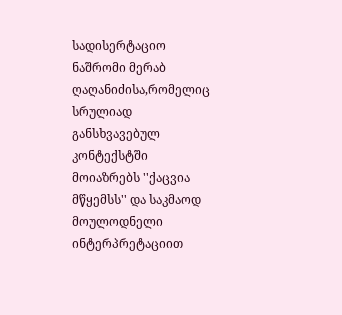სადისერტაციო ნაშრომი მერაბ ღაღანიძისა,რომელიც სრულიად განსხვავებულ კონტექსტში მოიაზრებს ''ქაცვია მწყემსს'' და საკმაოდ მოულოდნელი ინტერპრეტაციით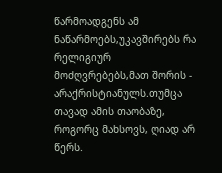წარმოადგენს ამ ნაწარმოებს,უკავშირებს რა რელიგიურ მოძღვრებებს,მათ შორის - არაქრისტიანულს.თუმცა თავად ამის თაობაზე, როგორც მახსოვს, ღიად არ წერს.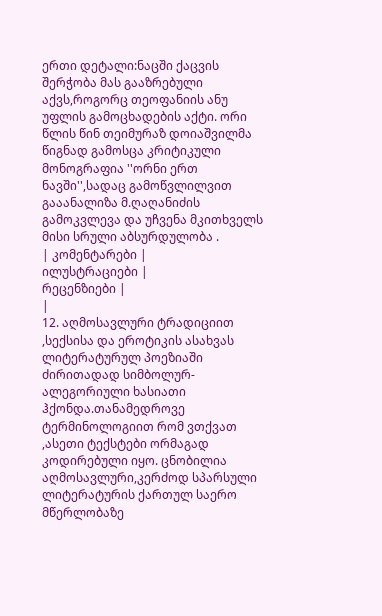ერთი დეტალი:ნაცში ქაცვის შერჭობა მას გააზრებული აქვს,როგორც თეოფანიის ანუ უფლის გამოცხადების აქტი. ორი წლის წინ თეიმურაზ დოიაშვილმა წიგნად გამოსცა კრიტიკული მონოგრაფია ''ორნი ერთ ნავში'',სადაც გამოწვლილვით გააანალიზა მ.ღაღანიძის გამოკვლევა და უჩვენა მკითხველს მისი სრული აბსურდულობა .
| კომენტარები |
ილუსტრაციები |
რეცენზიები |
|
12. აღმოსავლური ტრადიციით ,სექსისა და ეროტიკის ასახვას ლიტერატურულ პოეზიაში ძირითადად სიმბოლურ-ალეგორიული ხასიათი ჰქონდა.თანამედროვე ტერმინოლოგიით რომ ვთქვათ ,ასეთი ტექსტები ორმაგად კოდირებული იყო. ცნობილია აღმოსავლური,კერძოდ სპარსული ლიტერატურის ქართულ საერო მწერლობაზე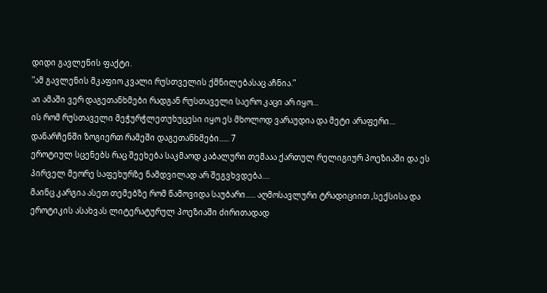დიდი გავლენის ფაქტი.
"ამ გავლენის მკაფიო კვალი რუსთველის ქმნილებასაც აჩნია."
აი ამაში ვერ დაგეთანხმები რადგან რუსთაველი საერო კაცი არ იყო...
ის რომ რუსთაველი მეჭურჭლეთუხუცესი იყო ეს მხოლოდ ვარაუდია და მეტი არაფერი...
დანარჩენში ზოგიერთ რამეში დაგეთანხმები..... 7
ეროტიულ სცენებს რაც შეეხება საკმაოდ კაბალური თემააა ქართულ რელიგიურ პოეზიაში და ეს პირველ მეორე საფეხურზე ნამდვილად არ შეგვხვდება....
მაინც კარგია ასეთ თემებზე რომ წამოვიდა საუბარი..... აღმოსავლური ტრადიციით ,სექსისა და ეროტიკის ასახვას ლიტერატურულ პოეზიაში ძირითადად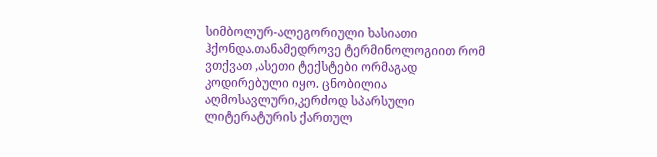სიმბოლურ-ალეგორიული ხასიათი ჰქონდა.თანამედროვე ტერმინოლოგიით რომ ვთქვათ ,ასეთი ტექსტები ორმაგად კოდირებული იყო. ცნობილია აღმოსავლური,კერძოდ სპარსული ლიტერატურის ქართულ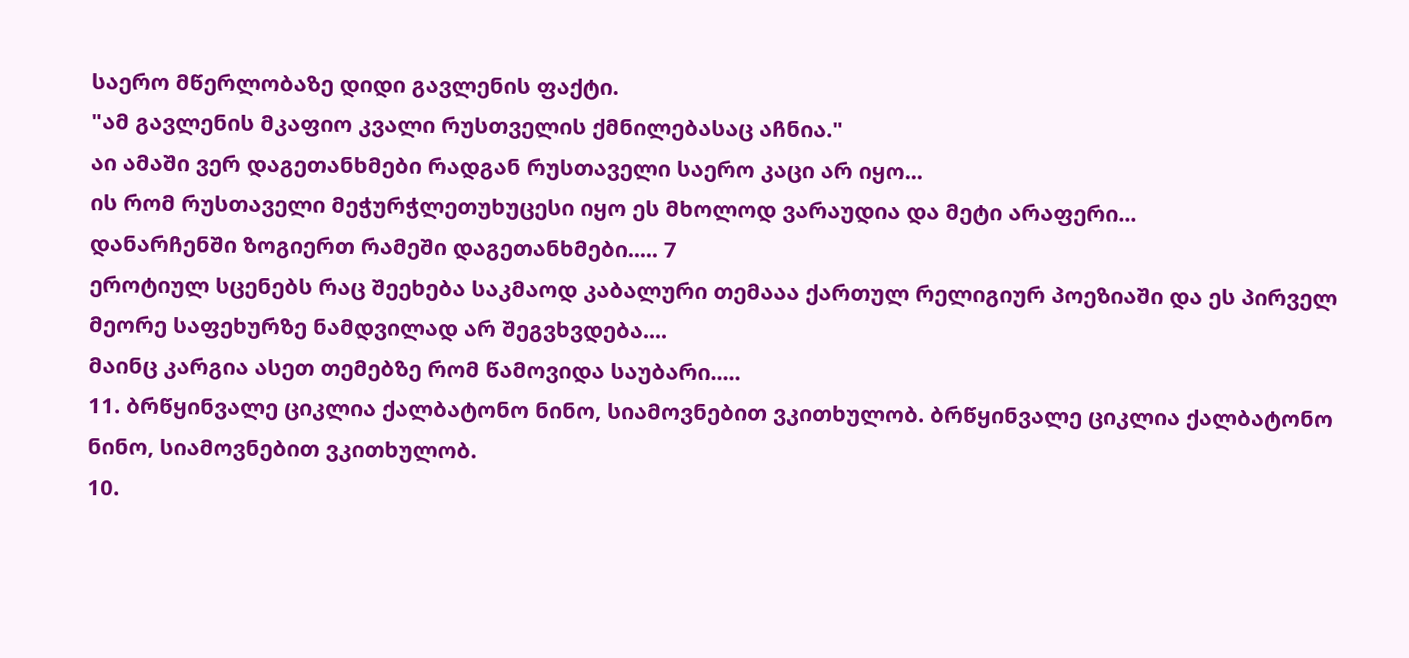საერო მწერლობაზე დიდი გავლენის ფაქტი.
"ამ გავლენის მკაფიო კვალი რუსთველის ქმნილებასაც აჩნია."
აი ამაში ვერ დაგეთანხმები რადგან რუსთაველი საერო კაცი არ იყო...
ის რომ რუსთაველი მეჭურჭლეთუხუცესი იყო ეს მხოლოდ ვარაუდია და მეტი არაფერი...
დანარჩენში ზოგიერთ რამეში დაგეთანხმები..... 7
ეროტიულ სცენებს რაც შეეხება საკმაოდ კაბალური თემააა ქართულ რელიგიურ პოეზიაში და ეს პირველ მეორე საფეხურზე ნამდვილად არ შეგვხვდება....
მაინც კარგია ასეთ თემებზე რომ წამოვიდა საუბარი.....
11. ბრწყინვალე ციკლია ქალბატონო ნინო, სიამოვნებით ვკითხულობ. ბრწყინვალე ციკლია ქალბატონო ნინო, სიამოვნებით ვკითხულობ.
10.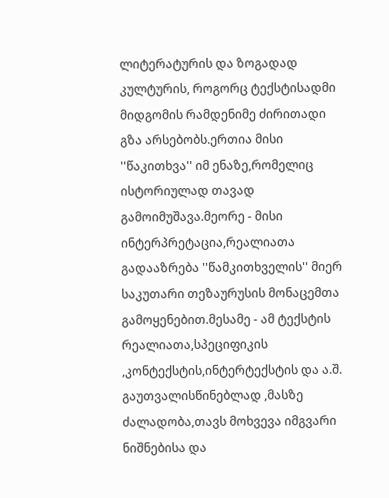ლიტერატურის და ზოგადად კულტურის, როგორც ტექსტისადმი მიდგომის რამდენიმე ძირითადი გზა არსებობს.ერთია მისი ''წაკითხვა'' იმ ენაზე,რომელიც ისტორიულად თავად გამოიმუშავა.მეორე - მისი ინტერპრეტაცია,რეალიათა გადააზრება ''წამკითხველის'' მიერ საკუთარი თეზაურუსის მონაცემთა გამოყენებით.მესამე - ამ ტექსტის რეალიათა,სპეციფიკის ,კონტექსტის,ინტერტექსტის და ა.შ. გაუთვალისწინებლად ,მასზე ძალადობა,თავს მოხვევა იმგვარი ნიშნებისა და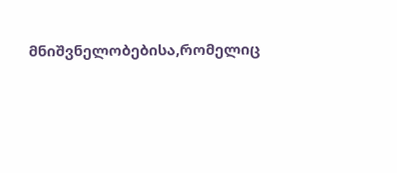მნიშვნელობებისა,რომელიც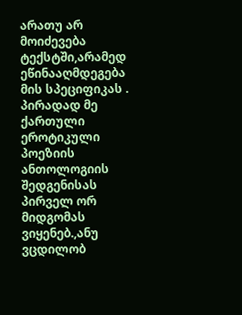არათუ არ მოიძევება ტექსტში,არამედ ეწინააღმდეგება მის სპეციფიკას . პირადად მე ქართული ეროტიკული პოეზიის ანთოლოგიის შედგენისას პირველ ორ მიდგომას ვიყენებ.,ანუ ვცდილობ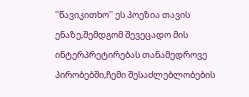''წავიკითხო'' ეს პოეზია თავის ენაზე,შემდგომ შევეცადო მის ინტერპრეტირებას თანამედროვე პირობებში,ჩემი შესაძლებლობების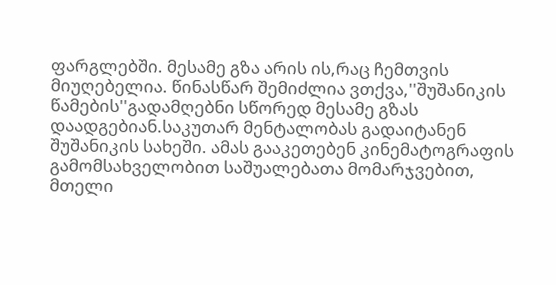ფარგლებში. მესამე გზა არის ის,რაც ჩემთვის მიუღებელია. წინასწარ შემიძლია ვთქვა,''შუშანიკის წამების''გადამღებნი სწორედ მესამე გზას დაადგებიან.საკუთარ მენტალობას გადაიტანენ შუშანიკის სახეში. ამას გააკეთებენ კინემატოგრაფის გამომსახველობით საშუალებათა მომარჯვებით, მთელი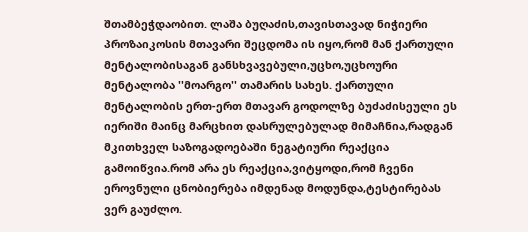შთამბეჭდაობით. ლაშა ბუღაძის,თავისთავად ნიჭიერი პროზაიკოსის მთავარი შეცდომა ის იყო,რომ მან ქართული მენტალობისაგან განსხვავებული,უცხო,უცხოური მენტალობა ''მოარგო'' თამარის სახეს. ქართული მენტალობის ერთ-ერთ მთავარ გოდოლზე ბუძაძისეული ეს იერიში მაინც მარცხით დასრულებულად მიმაჩნია,რადგან მკითხველ საზოგადოებაში ნეგატიური რეაქცია გამოიწვია.რომ არა ეს რეაქცია,ვიტყოდი,რომ ჩვენი ეროვნული ცნობიერება იმდენად მოდუნდა,ტესტირებას ვერ გაუძლო.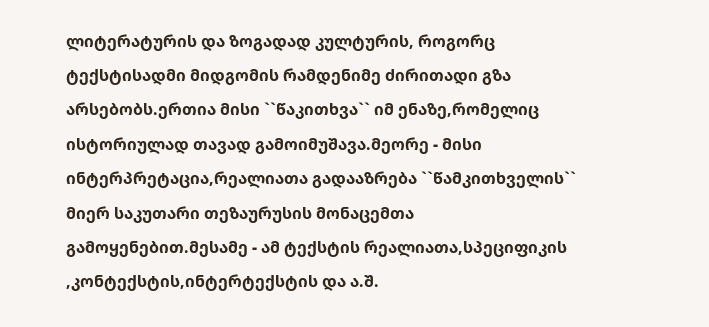ლიტერატურის და ზოგადად კულტურის, როგორც ტექსტისადმი მიდგომის რამდენიმე ძირითადი გზა არსებობს.ერთია მისი ``წაკითხვა`` იმ ენაზე,რომელიც ისტორიულად თავად გამოიმუშავა.მეორე - მისი ინტერპრეტაცია,რეალიათა გადააზრება ``წამკითხველის`` მიერ საკუთარი თეზაურუსის მონაცემთა გამოყენებით.მესამე - ამ ტექსტის რეალიათა,სპეციფიკის ,კონტექსტის,ინტერტექსტის და ა.შ.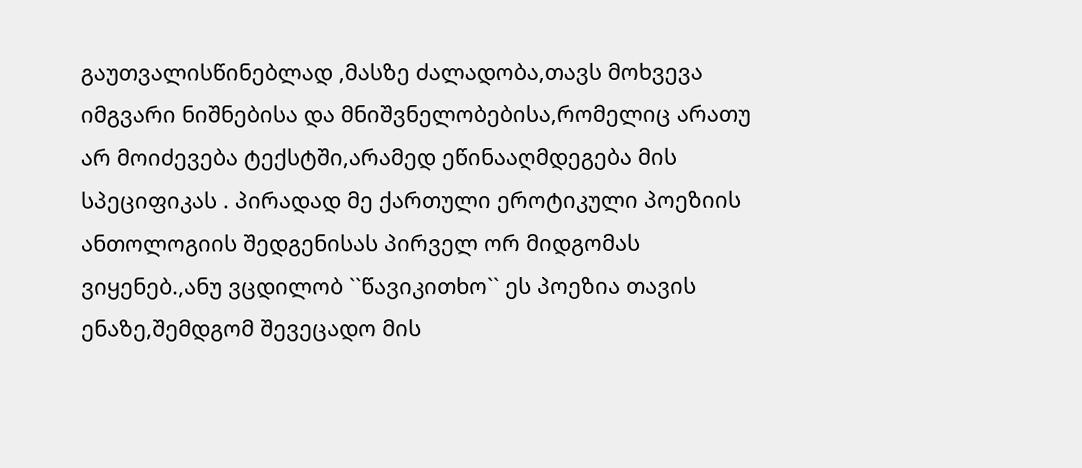გაუთვალისწინებლად ,მასზე ძალადობა,თავს მოხვევა იმგვარი ნიშნებისა და მნიშვნელობებისა,რომელიც არათუ არ მოიძევება ტექსტში,არამედ ეწინააღმდეგება მის სპეციფიკას . პირადად მე ქართული ეროტიკული პოეზიის ანთოლოგიის შედგენისას პირველ ორ მიდგომას ვიყენებ.,ანუ ვცდილობ ``წავიკითხო`` ეს პოეზია თავის ენაზე,შემდგომ შევეცადო მის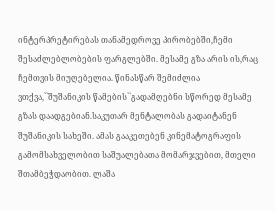ინტერპრეტირებას თანამედროვე პირობებში,ჩემი შესაძლებლობების ფარგლებში. მესამე გზა არის ის,რაც ჩემთვის მიუღებელია. წინასწარ შემიძლია ვთქვა,``შუშანიკის წამების``გადამღებნი სწორედ მესამე გზას დაადგებიან.საკუთარ მენტალობას გადაიტანენ შუშანიკის სახეში. ამას გააკეთებენ კინემატოგრაფის გამომსახველობით საშუალებათა მომარჯვებით, მთელი შთამბეჭდაობით. ლაშა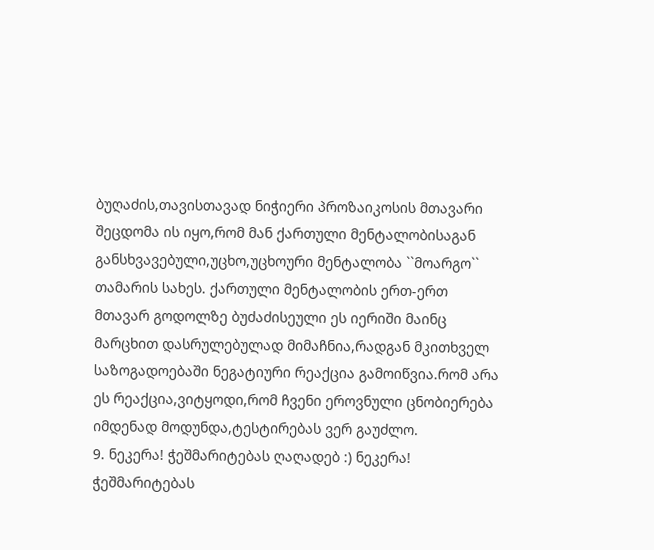ბუღაძის,თავისთავად ნიჭიერი პროზაიკოსის მთავარი შეცდომა ის იყო,რომ მან ქართული მენტალობისაგან განსხვავებული,უცხო,უცხოური მენტალობა ``მოარგო`` თამარის სახეს. ქართული მენტალობის ერთ-ერთ მთავარ გოდოლზე ბუძაძისეული ეს იერიში მაინც მარცხით დასრულებულად მიმაჩნია,რადგან მკითხველ საზოგადოებაში ნეგატიური რეაქცია გამოიწვია.რომ არა ეს რეაქცია,ვიტყოდი,რომ ჩვენი ეროვნული ცნობიერება იმდენად მოდუნდა,ტესტირებას ვერ გაუძლო.
9. ნეკერა! ჭეშმარიტებას ღაღადებ :) ნეკერა! ჭეშმარიტებას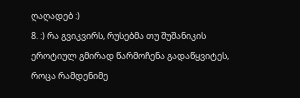ღაღადებ :)
8. :) რა გვიკვირს, რუსებმა თუ შუშანიკის ეროტიულ გმირად წარმოჩენა გადაწყვიტეს, როცა რამდენიმე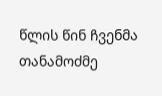წლის წინ ჩვენმა თანამოძმე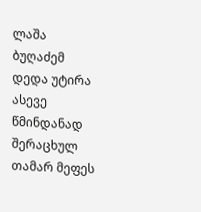ლაშა ბუღაძემ დედა უტირა ასევე წმინდანად შერაცხულ თამარ მეფეს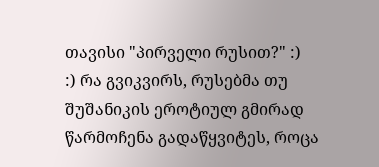თავისი "პირველი რუსით?" :)
:) რა გვიკვირს, რუსებმა თუ შუშანიკის ეროტიულ გმირად წარმოჩენა გადაწყვიტეს, როცა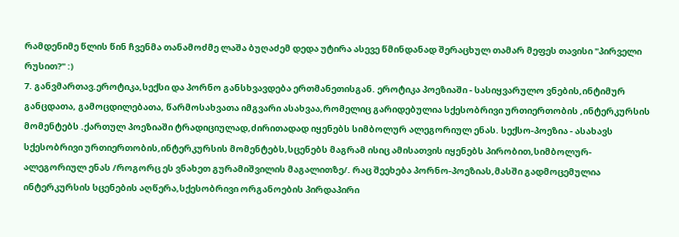რამდენიმე წლის წინ ჩვენმა თანამოძმე ლაშა ბუღაძემ დედა უტირა ასევე წმინდანად შერაცხულ თამარ მეფეს თავისი "პირველი რუსით?" :)
7. განვმართავ.ეროტიკა,სექსი და პორნო განსხვავდება ერთმანეთისგან. ეროტიკა პოეზიაში - სასიყვარულო ვნების,ინტიმურ განცდათა, გამოცდილებათა, წარმოსახვათა იმგვარი ასახვაა,რომელიც გარიდებულია სქესობრივი ურთიერთობის ,ინტერკურსის მომენტებს .ქართულ პოეზიაში ტრადიციულად,ძირითადად იყენებს სიმბოლურ ალეგორიულ ენას. სექსო-პოეზია - ასახავს სქესობრივი ურთიერთობის,ინტერკურსის მომენტებს,სცენებს მაგრამ ისიც ამისათვის იყენებს პირობით,სიმბოლურ-ალეგორიულ ენას /როგორც ეს ვნახეთ გურამიშვილის მაგალითზე/. რაც შეეხება პორნო-პოეზიას,მასში გადმოცემულია ინტერკურსის სცენების აღწერა,სქესობრივი ორგანოების პირდაპირი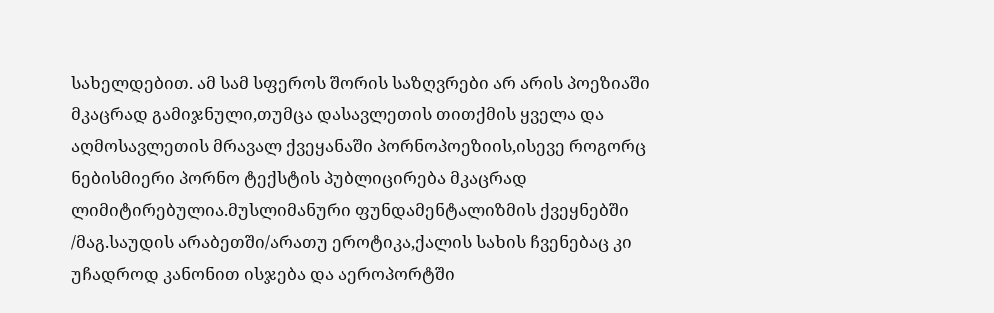სახელდებით. ამ სამ სფეროს შორის საზღვრები არ არის პოეზიაში მკაცრად გამიჯნული,თუმცა დასავლეთის თითქმის ყველა და აღმოსავლეთის მრავალ ქვეყანაში პორნოპოეზიის,ისევე როგორც ნებისმიერი პორნო ტექსტის პუბლიცირება მკაცრად ლიმიტირებულია.მუსლიმანური ფუნდამენტალიზმის ქვეყნებში /მაგ.საუდის არაბეთში/არათუ ეროტიკა,ქალის სახის ჩვენებაც კი უჩადროდ კანონით ისჯება და აეროპორტში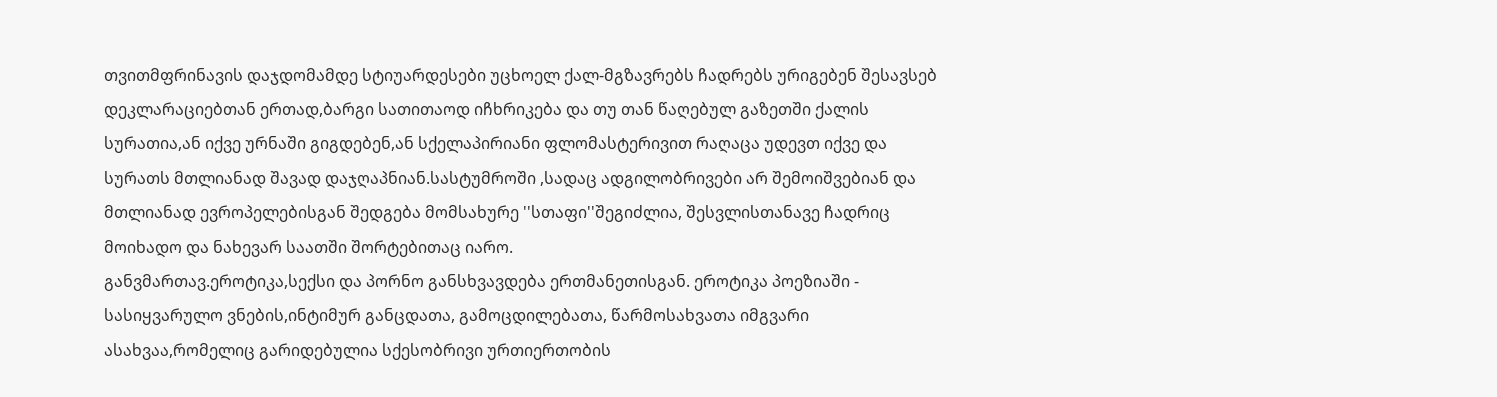თვითმფრინავის დაჯდომამდე სტიუარდესები უცხოელ ქალ-მგზავრებს ჩადრებს ურიგებენ შესავსებ დეკლარაციებთან ერთად,ბარგი სათითაოდ იჩხრიკება და თუ თან წაღებულ გაზეთში ქალის სურათია,ან იქვე ურნაში გიგდებენ,ან სქელაპირიანი ფლომასტერივით რაღაცა უდევთ იქვე და სურათს მთლიანად შავად დაჯღაპნიან.სასტუმროში ,სადაც ადგილობრივები არ შემოიშვებიან და მთლიანად ევროპელებისგან შედგება მომსახურე ''სთაფი''შეგიძლია, შესვლისთანავე ჩადრიც მოიხადო და ნახევარ საათში შორტებითაც იარო.
განვმართავ.ეროტიკა,სექსი და პორნო განსხვავდება ერთმანეთისგან. ეროტიკა პოეზიაში - სასიყვარულო ვნების,ინტიმურ განცდათა, გამოცდილებათა, წარმოსახვათა იმგვარი ასახვაა,რომელიც გარიდებულია სქესობრივი ურთიერთობის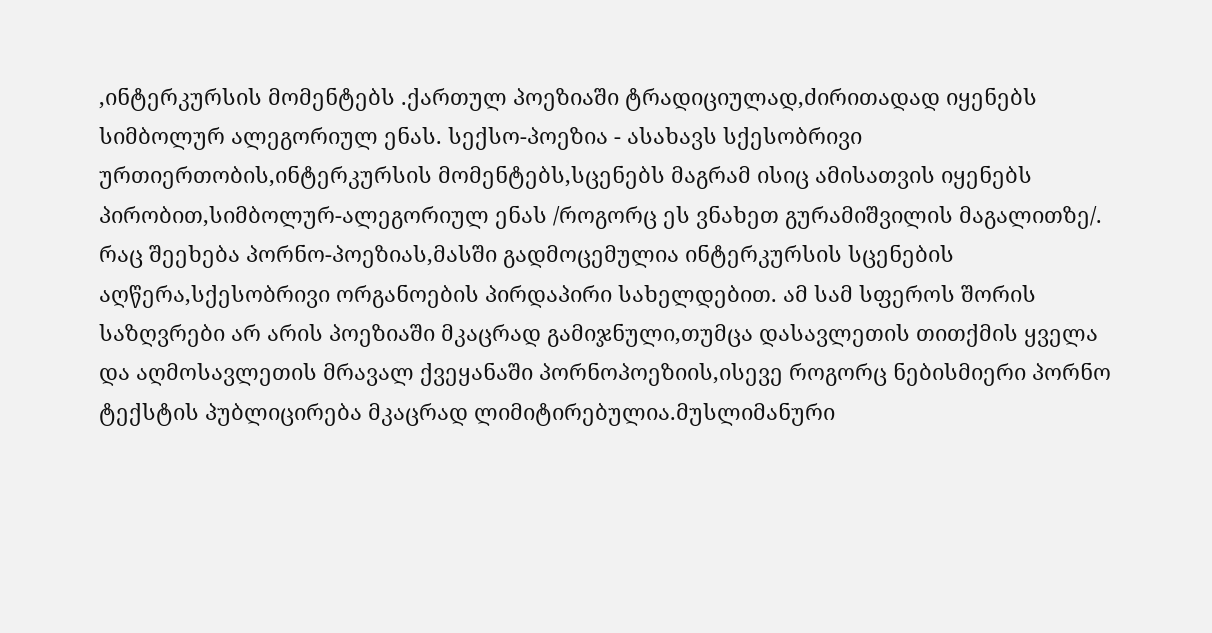,ინტერკურსის მომენტებს .ქართულ პოეზიაში ტრადიციულად,ძირითადად იყენებს სიმბოლურ ალეგორიულ ენას. სექსო-პოეზია - ასახავს სქესობრივი ურთიერთობის,ინტერკურსის მომენტებს,სცენებს მაგრამ ისიც ამისათვის იყენებს პირობით,სიმბოლურ-ალეგორიულ ენას /როგორც ეს ვნახეთ გურამიშვილის მაგალითზე/. რაც შეეხება პორნო-პოეზიას,მასში გადმოცემულია ინტერკურსის სცენების აღწერა,სქესობრივი ორგანოების პირდაპირი სახელდებით. ამ სამ სფეროს შორის საზღვრები არ არის პოეზიაში მკაცრად გამიჯნული,თუმცა დასავლეთის თითქმის ყველა და აღმოსავლეთის მრავალ ქვეყანაში პორნოპოეზიის,ისევე როგორც ნებისმიერი პორნო ტექსტის პუბლიცირება მკაცრად ლიმიტირებულია.მუსლიმანური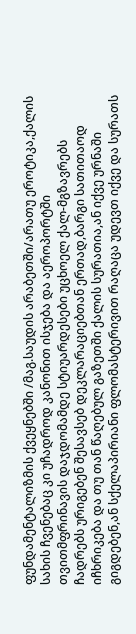ფუნდამენტალიზმის ქვეყნებში /მაგ.საუდის არაბეთში/არათუ ეროტიკა,ქალის სახის ჩვენებაც კი უჩადროდ კანონით ისჯება და აეროპორტში თვითმფრინავის დაჯდომამდე სტიუარდესები უცხოელ ქალ-მგზავრებს ჩადრებს ურიგებენ შესავსებ დეკლარაციებთან ერთად,ბარგი სათითაოდ იჩხრიკება და თუ თან წაღებულ გაზეთში ქალის სურათია,ან იქვე ურნაში გიგდებენ,ან სქელაპირიანი ფლომასტერივით რაღაცა უდევთ იქვე და სურათს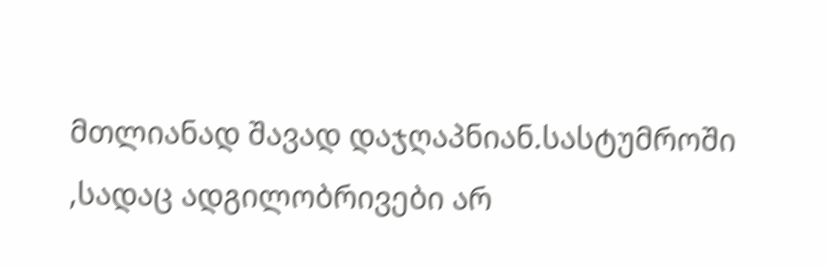მთლიანად შავად დაჯღაპნიან.სასტუმროში ,სადაც ადგილობრივები არ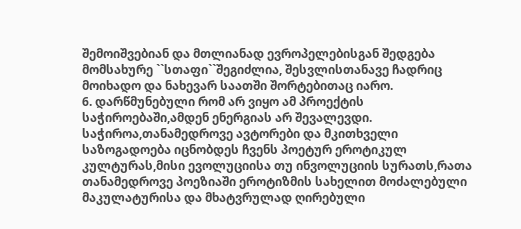შემოიშვებიან და მთლიანად ევროპელებისგან შედგება მომსახურე ``სთაფი``შეგიძლია, შესვლისთანავე ჩადრიც მოიხადო და ნახევარ საათში შორტებითაც იარო.
6. დარწმუნებული რომ არ ვიყო ამ პროექტის საჭიროებაში,ამდენ ენერგიას არ შევალევდი. საჭიროა,თანამედროვე ავტორები და მკითხველი საზოგადოება იცნობდეს ჩვენს პოეტურ ეროტიკულ კულტურას,მისი ევოლუციისა თუ ინვოლუციის სურათს,რათა თანამედროვე პოეზიაში ეროტიზმის სახელით მოძალებული მაკულატურისა და მხატვრულად ღირებული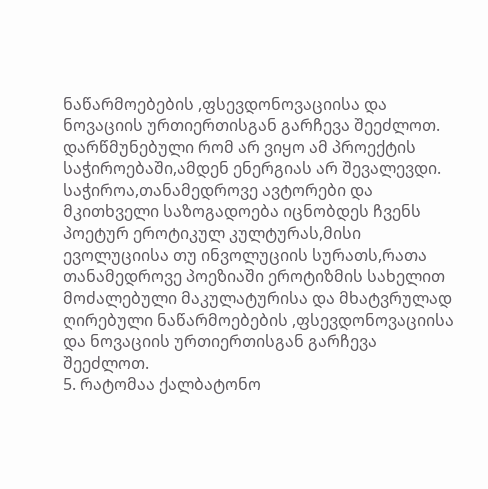ნაწარმოებების ,ფსევდონოვაციისა და ნოვაციის ურთიერთისგან გარჩევა შეეძლოთ. დარწმუნებული რომ არ ვიყო ამ პროექტის საჭიროებაში,ამდენ ენერგიას არ შევალევდი. საჭიროა,თანამედროვე ავტორები და მკითხველი საზოგადოება იცნობდეს ჩვენს პოეტურ ეროტიკულ კულტურას,მისი ევოლუციისა თუ ინვოლუციის სურათს,რათა თანამედროვე პოეზიაში ეროტიზმის სახელით მოძალებული მაკულატურისა და მხატვრულად ღირებული ნაწარმოებების ,ფსევდონოვაციისა და ნოვაციის ურთიერთისგან გარჩევა შეეძლოთ.
5. რატომაა ქალბატონო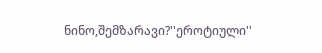ნინო,შემზარავი?''ეროტიული''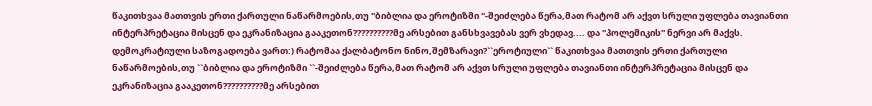წაკითხვაა მათთვის ერთი ქართული ნაწარმოების,თუ ''ბიბლია და ეროტიზმი ''-შეიძლება წერა,მათ რატომ არ აქვთ სრული უფლება თავიანთი ინტერპრეტაცია მისცენ და ეკრანიზაცია გააკეთონ??????????მე არსებით განსხვავებას ვერ ვხედავ.... და ''პოლემიკის'' ნერვი არ მაქვს.
დემოკრატიული საზოგადოება ვართ:) რატომაა ქალბატონო ნინო,შემზარავი?``ეროტიული`` წაკითხვაა მათთვის ერთი ქართული ნაწარმოების,თუ ``ბიბლია და ეროტიზმი ``-შეიძლება წერა,მათ რატომ არ აქვთ სრული უფლება თავიანთი ინტერპრეტაცია მისცენ და ეკრანიზაცია გააკეთონ??????????მე არსებით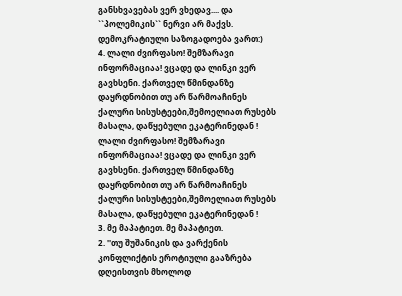განსხვავებას ვერ ვხედავ.... და ``პოლემიკის`` ნერვი არ მაქვს.
დემოკრატიული საზოგადოება ვართ:)
4. ლალი ძვირფასო! შემზარავი ინფორმაციაა! ვცადე და ლინკი ვერ გავხსენი. ქართველ წმინდანზე დაყრდნობით თუ არ წარმოაჩინეს ქალური სისუსტეები,შემოელიათ რუსებს მასალა, დაწყებული ეკატერინედან !
ლალი ძვირფასო! შემზარავი ინფორმაციაა! ვცადე და ლინკი ვერ გავხსენი. ქართველ წმინდანზე დაყრდნობით თუ არ წარმოაჩინეს ქალური სისუსტეები,შემოელიათ რუსებს მასალა, დაწყებული ეკატერინედან !
3. მე მაპატიეთ. მე მაპატიეთ.
2. ''თუ შუშანიკის და ვარქენის კონფლიქტის ეროტიული გააზრება დღეისთვის მხოლოდ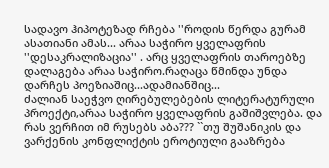სადავო ჰიპოტეზად რჩება ''როდის წერდა გურამ ასათიანი ამას... არაა საჭირო ყველაფრის ''დესაკრალიზაცია'' . არც ყველაფრის თაროებზე დალაგება არაა საჭირო.რაღაცა წმინდა უნდა დარჩეს პოეზიაშიც...ადამიანშიც...
ძალიან საეჭვო ღირებულებების ლიტერატურული პროექტი,არაა საჭირო ყველაფრის გაშიშვლება. და რას ვერჩით იმ რუსებს აბა??? ``თუ შუშანიკის და ვარქენის კონფლიქტის ეროტიული გააზრება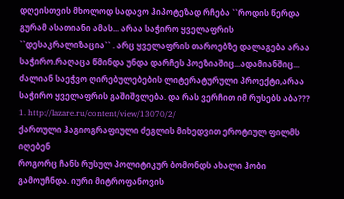დღეისთვის მხოლოდ სადავო ჰიპოტეზად რჩება ``როდის წერდა გურამ ასათიანი ამას... არაა საჭირო ყველაფრის ``დესაკრალიზაცია`` . არც ყველაფრის თაროებზე დალაგება არაა საჭირო.რაღაცა წმინდა უნდა დარჩეს პოეზიაშიც...ადამიანშიც...
ძალიან საეჭვო ღირებულებების ლიტერატურული პროექტი,არაა საჭირო ყველაფრის გაშიშვლება. და რას ვერჩით იმ რუსებს აბა???
1. http://lazare.ru/content/view/13070/2/
ქართული ჰაგიოგრაფიული ძეგლის მიხედვით ეროტიულ ფილმს იღებენ
როგორც ჩანს რუსულ პოლიტიკურ ბომონდს ახალი ჰობი გამოუჩნდა. იური მიტროფანოვის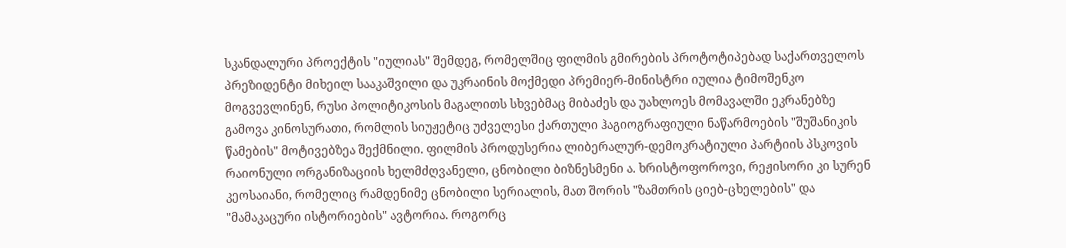სკანდალური პროექტის "იულიას" შემდეგ, რომელშიც ფილმის გმირების პროტოტიპებად საქართველოს პრეზიდენტი მიხეილ სააკაშვილი და უკრაინის მოქმედი პრემიერ-მინისტრი იულია ტიმოშენკო მოგვევლინენ, რუსი პოლიტიკოსის მაგალითს სხვებმაც მიბაძეს და უახლოეს მომავალში ეკრანებზე გამოვა კინოსურათი, რომლის სიუჟეტიც უძველესი ქართული ჰაგიოგრაფიული ნაწარმოების "შუშანიკის წამების" მოტივებზეა შექმნილი. ფილმის პროდუსერია ლიბერალურ-დემოკრატიული პარტიის პსკოვის რაიონული ორგანიზაციის ხელმძღვანელი, ცნობილი ბიზნესმენი ა. ხრისტოფოროვი, რეჟისორი კი სურენ კეოსაიანი, რომელიც რამდენიმე ცნობილი სერიალის, მათ შორის "ზამთრის ციებ-ცხელების" და "მამაკაცური ისტორიების" ავტორია. როგორც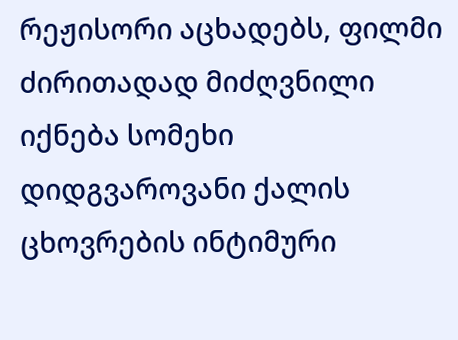რეჟისორი აცხადებს, ფილმი ძირითადად მიძღვნილი იქნება სომეხი დიდგვაროვანი ქალის ცხოვრების ინტიმური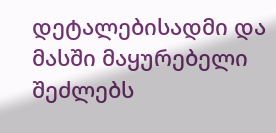დეტალებისადმი და მასში მაყურებელი შეძლებს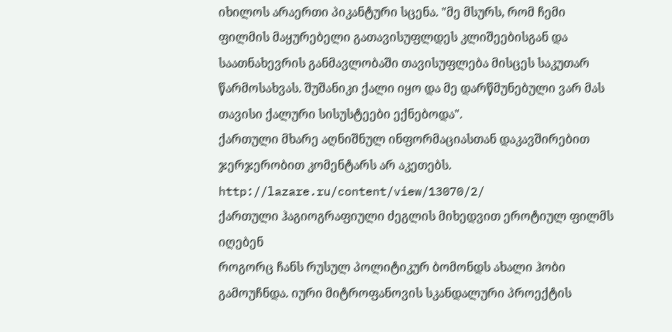იხილოს არაერთი პიკანტური სცენა. "მე მსურს, რომ ჩემი ფილმის მაყურებელი გათავისუფლდეს კლიშეებისგან და საათნახევრის განმავლობაში თავისუფლება მისცეს საკუთარ წარმოსახვას. შუშანიკი ქალი იყო და მე დარწმუნებული ვარ მას თავისი ქალური სისუსტეები ექნებოდა".
ქართული მხარე აღნიშნულ ინფორმაციასთან დაკავშირებით ჯერჯერობით კომენტარს არ აკეთებს.
http://lazare.ru/content/view/13070/2/
ქართული ჰაგიოგრაფიული ძეგლის მიხედვით ეროტიულ ფილმს იღებენ
როგორც ჩანს რუსულ პოლიტიკურ ბომონდს ახალი ჰობი გამოუჩნდა. იური მიტროფანოვის სკანდალური პროექტის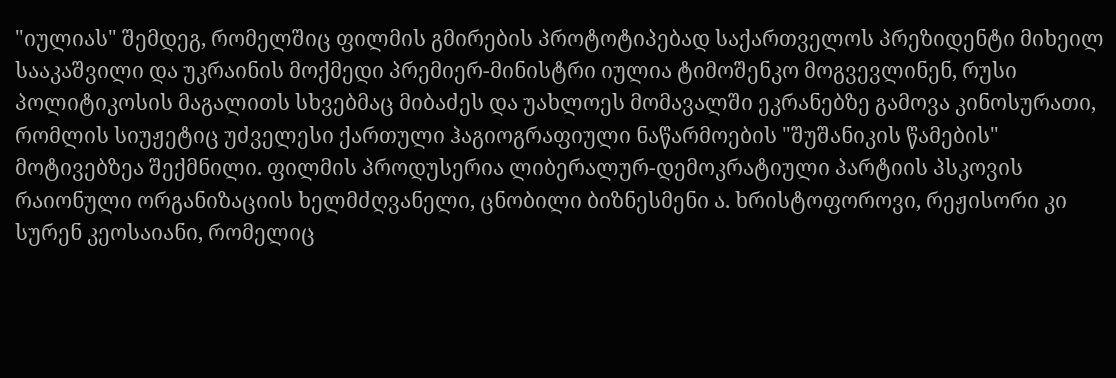"იულიას" შემდეგ, რომელშიც ფილმის გმირების პროტოტიპებად საქართველოს პრეზიდენტი მიხეილ სააკაშვილი და უკრაინის მოქმედი პრემიერ-მინისტრი იულია ტიმოშენკო მოგვევლინენ, რუსი პოლიტიკოსის მაგალითს სხვებმაც მიბაძეს და უახლოეს მომავალში ეკრანებზე გამოვა კინოსურათი, რომლის სიუჟეტიც უძველესი ქართული ჰაგიოგრაფიული ნაწარმოების "შუშანიკის წამების" მოტივებზეა შექმნილი. ფილმის პროდუსერია ლიბერალურ-დემოკრატიული პარტიის პსკოვის რაიონული ორგანიზაციის ხელმძღვანელი, ცნობილი ბიზნესმენი ა. ხრისტოფოროვი, რეჟისორი კი სურენ კეოსაიანი, რომელიც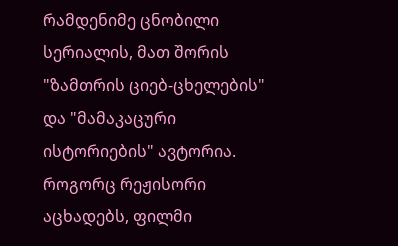რამდენიმე ცნობილი სერიალის, მათ შორის "ზამთრის ციებ-ცხელების" და "მამაკაცური ისტორიების" ავტორია. როგორც რეჟისორი აცხადებს, ფილმი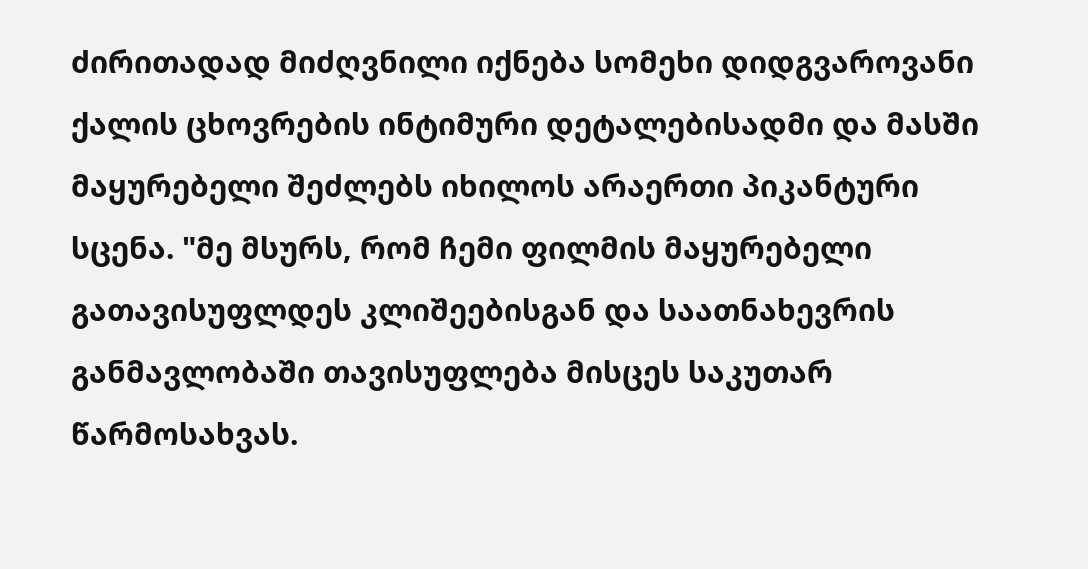ძირითადად მიძღვნილი იქნება სომეხი დიდგვაროვანი ქალის ცხოვრების ინტიმური დეტალებისადმი და მასში მაყურებელი შეძლებს იხილოს არაერთი პიკანტური სცენა. "მე მსურს, რომ ჩემი ფილმის მაყურებელი გათავისუფლდეს კლიშეებისგან და საათნახევრის განმავლობაში თავისუფლება მისცეს საკუთარ წარმოსახვას.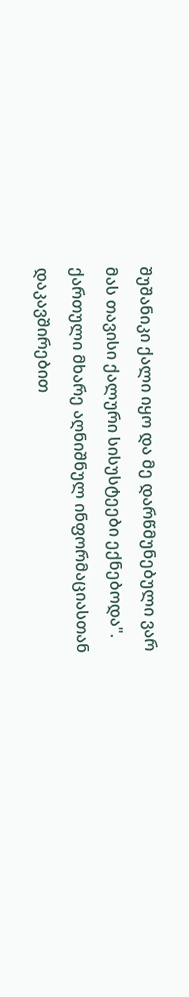შუშანიკი ქალი იყო და მე დარწმუნებული ვარ მას თავისი ქალური სისუსტეები ექნებოდა".
ქართული მხარე აღნიშნულ ინფორმაციასთან დაკავშირებით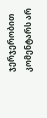ჯერჯერობით კომენტარს არ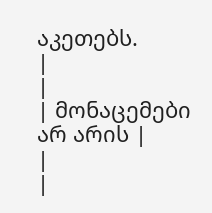აკეთებს.
|
|
| მონაცემები არ არის |
|
|